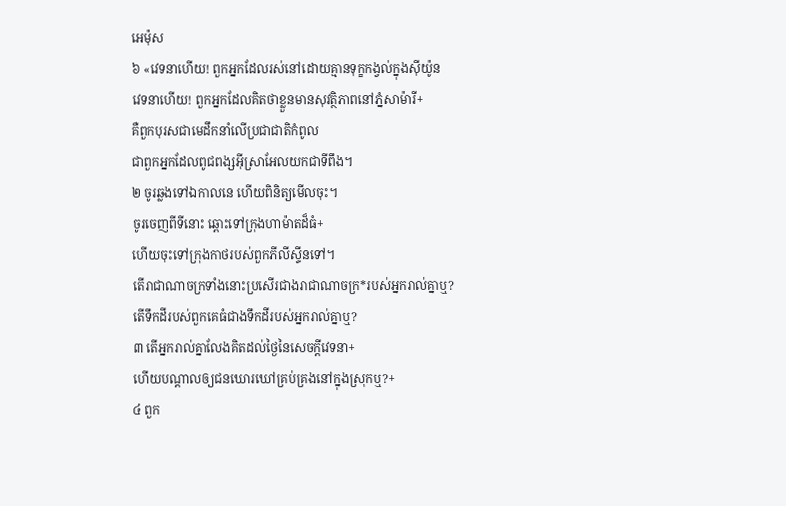អេម៉ុស
៦ «វេទនាហើយ! ពួកអ្នកដែលរស់នៅដោយគ្មានទុក្ខកង្វល់ក្នុងស៊ីយ៉ូន
វេទនាហើយ! ពួកអ្នកដែលគិតថាខ្លួនមានសុវត្ថិភាពនៅភ្នំសាម៉ារី+
គឺពួកបុរសជាមេដឹកនាំលើប្រជាជាតិកំពូល
ជាពួកអ្នកដែលពូជពង្សអ៊ីស្រាអែលយកជាទីពឹង។
២ ចូរឆ្លងទៅឯកាលនេ ហើយពិនិត្យមើលចុះ។
ចូរចេញពីទីនោះ ឆ្ពោះទៅក្រុងហាម៉ាតដ៏ធំ+
ហើយចុះទៅក្រុងកាថរបស់ពួកភីលីស្ទីនទៅ។
តើរាជាណាចក្រទាំងនោះប្រសើរជាងរាជាណាចក្រ*របស់អ្នករាល់គ្នាឬ?
តើទឹកដីរបស់ពួកគេធំជាងទឹកដីរបស់អ្នករាល់គ្នាឬ?
៣ តើអ្នករាល់គ្នាលែងគិតដល់ថ្ងៃនៃសេចក្ដីវេទនា+
ហើយបណ្ដាលឲ្យជនឃោរឃៅគ្រប់គ្រងនៅក្នុងស្រុកឬ?+
៤ ពួក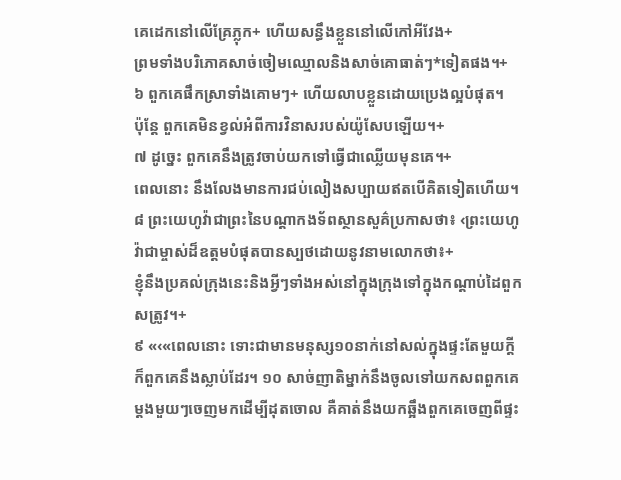គេដេកនៅលើគ្រែភ្លុក+ ហើយសន្ធឹងខ្លួននៅលើកៅអីវែង+
ព្រមទាំងបរិភោគសាច់ចៀមឈ្មោលនិងសាច់គោធាត់ៗ*ទៀតផង។+
៦ ពួកគេផឹកស្រាទាំងគោមៗ+ ហើយលាបខ្លួនដោយប្រេងល្អបំផុត។
ប៉ុន្តែ ពួកគេមិនខ្វល់អំពីការវិនាសរបស់យ៉ូសែបឡើយ។+
៧ ដូច្នេះ ពួកគេនឹងត្រូវចាប់យកទៅធ្វើជាឈ្លើយមុនគេ។+
ពេលនោះ នឹងលែងមានការជប់លៀងសប្បាយឥតបើគិតទៀតហើយ។
៨ ព្រះយេហូវ៉ាជាព្រះនៃបណ្ដាកងទ័ពស្ថានសួគ៌ប្រកាសថា៖ ‹ព្រះយេហូវ៉ាជាម្ចាស់ដ៏ឧត្ដមបំផុតបានស្បថដោយនូវនាមលោកថា៖+
ខ្ញុំនឹងប្រគល់ក្រុងនេះនិងអ្វីៗទាំងអស់នៅក្នុងក្រុងទៅក្នុងកណ្ដាប់ដៃពួកសត្រូវ។+
៩ «‹«ពេលនោះ ទោះជាមានមនុស្ស១០នាក់នៅសល់ក្នុងផ្ទះតែមួយក្ដី ក៏ពួកគេនឹងស្លាប់ដែរ។ ១០ សាច់ញាតិម្នាក់នឹងចូលទៅយកសពពួកគេម្ដងមួយៗចេញមកដើម្បីដុតចោល គឺគាត់នឹងយកឆ្អឹងពួកគេចេញពីផ្ទះ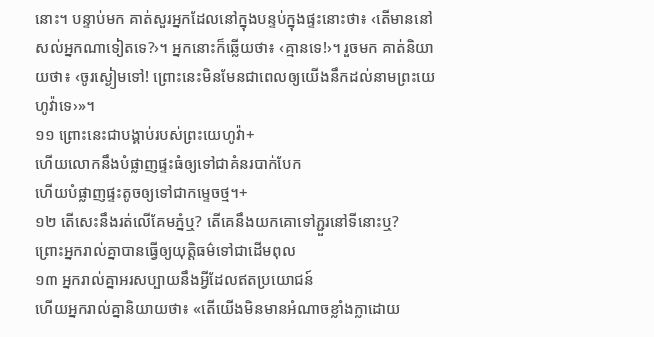នោះ។ បន្ទាប់មក គាត់សួរអ្នកដែលនៅក្នុងបន្ទប់ក្នុងផ្ទះនោះថា៖ ‹តើមាននៅសល់អ្នកណាទៀតទេ?›។ អ្នកនោះក៏ឆ្លើយថា៖ ‹គ្មានទេ!›។ រួចមក គាត់និយាយថា៖ ‹ចូរស្ងៀមទៅ! ព្រោះនេះមិនមែនជាពេលឲ្យយើងនឹកដល់នាមព្រះយេហូវ៉ាទេ›»។
១១ ព្រោះនេះជាបង្គាប់របស់ព្រះយេហូវ៉ា+
ហើយលោកនឹងបំផ្លាញផ្ទះធំឲ្យទៅជាគំនរបាក់បែក
ហើយបំផ្លាញផ្ទះតូចឲ្យទៅជាកម្ទេចថ្ម។+
១២ តើសេះនឹងរត់លើគែមភ្នំឬ? តើគេនឹងយកគោទៅភ្ជួរនៅទីនោះឬ?
ព្រោះអ្នករាល់គ្នាបានធ្វើឲ្យយុត្តិធម៌ទៅជាដើមពុល
១៣ អ្នករាល់គ្នាអរសប្បាយនឹងអ្វីដែលឥតប្រយោជន៍
ហើយអ្នករាល់គ្នានិយាយថា៖ «តើយើងមិនមានអំណាចខ្លាំងក្លាដោយ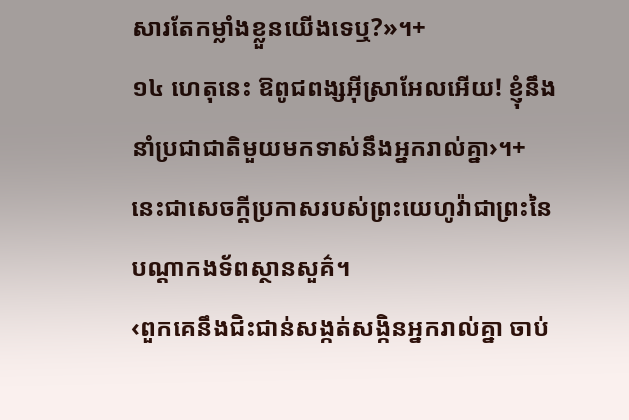សារតែកម្លាំងខ្លួនយើងទេឬ?»។+
១៤ ហេតុនេះ ឱពូជពង្សអ៊ីស្រាអែលអើយ! ខ្ញុំនឹងនាំប្រជាជាតិមួយមកទាស់នឹងអ្នករាល់គ្នា›។+ នេះជាសេចក្ដីប្រកាសរបស់ព្រះយេហូវ៉ាជាព្រះនៃបណ្ដាកងទ័ពស្ថានសួគ៌។
‹ពួកគេនឹងជិះជាន់សង្កត់សង្កិនអ្នករាល់គ្នា ចាប់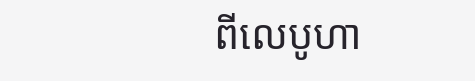ពីលេបូហា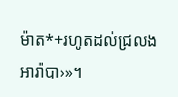ម៉ាត*+រហូតដល់ជ្រលងអារ៉ាបា›»។